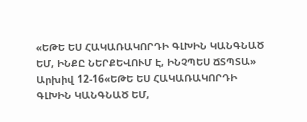«ԵԹԵ ԵՍ ՀԱԿԱՌԱԿՈՐԴԻ ԳԼԽԻՆ ԿԱՆԳՆԱԾ ԵՄ, ԻՆՔԸ ՆԵՐՔԵՎՈՒՄ Է, ԻՆՉՊԵՍ ՃՏՊՏԱ»
Արխիվ 12-16«ԵԹԵ ԵՍ ՀԱԿԱՌԱԿՈՐԴԻ ԳԼԽԻՆ ԿԱՆԳՆԱԾ ԵՄ,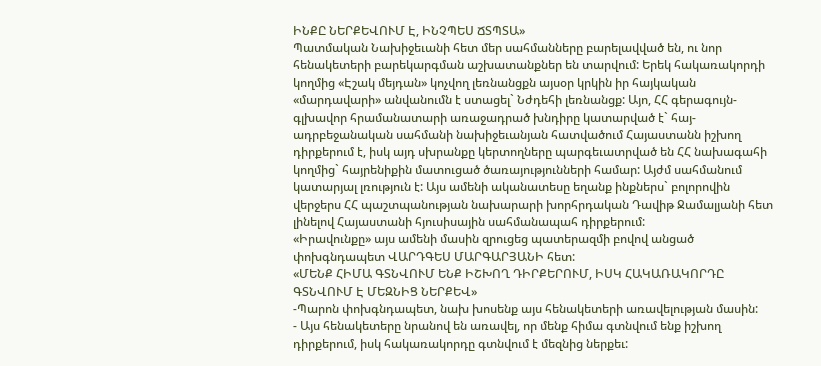ԻՆՔԸ ՆԵՐՔԵՎՈՒՄ Է, ԻՆՉՊԵՍ ՃՏՊՏԱ»
Պատմական Նախիջեւանի հետ մեր սահմանները բարելավված են, ու նոր հենակետերի բարեկարգման աշխատանքներ են տարվում: Երեկ հակառակորդի կողմից «Էշակ մեյդան» կոչվող լեռնանցքն այսօր կրկին իր հայկական «մարդավարի» անվանումն է ստացել` Նժդեհի լեռնանցք: Այո, ՀՀ գերագույն-գլխավոր հրամանատարի առաջադրած խնդիրը կատարված է` հայ-ադրբեջանական սահմանի նախիջեւանյան հատվածում Հայաստանն իշխող դիրքերում է, իսկ այդ սխրանքը կերտողները պարգեւատրված են ՀՀ նախագահի կողմից` հայրենիքին մատուցած ծառայությունների համար: Այժմ սահմանում կատարյալ լռություն է: Այս ամենի ականատեսը եղանք ինքներս` բոլորովին վերջերս ՀՀ պաշտպանության նախարարի խորհրդական Դավիթ Ջամալյանի հետ լինելով Հայաստանի հյուսիսային սահմանապահ դիրքերում:
«Իրավունքը» այս ամենի մասին զրուցեց պատերազմի բովով անցած փոխգնդապետ ՎԱՐԴԳԵՍ ՄԱՐԳԱՐՅԱՆԻ հետ:
«ՄԵՆՔ ՀԻՄԱ ԳՏՆՎՈՒՄ ԵՆՔ ԻՇԽՈՂ ԴԻՐՔԵՐՈՒՄ, ԻՍԿ ՀԱԿԱՌԱԿՈՐԴԸ ԳՏՆՎՈՒՄ Է ՄԵԶՆԻՑ ՆԵՐՔԵՎ»
-Պարոն փոխգնդապետ, նախ խոսենք այս հենակետերի առավելության մասին:
- Այս հենակետերը նրանով են առավել, որ մենք հիմա գտնվում ենք իշխող դիրքերում, իսկ հակառակորդը գտնվում է մեզնից ներքեւ: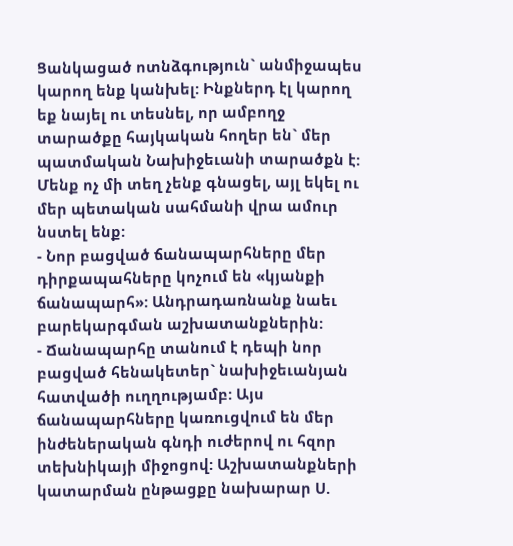Ցանկացած ոտնձգություն` անմիջապես կարող ենք կանխել: Ինքներդ էլ կարող եք նայել ու տեսնել, որ ամբողջ տարածքը հայկական հողեր են` մեր պատմական Նախիջեւանի տարածքն է: Մենք ոչ մի տեղ չենք գնացել, այլ եկել ու մեր պետական սահմանի վրա ամուր նստել ենք:
- Նոր բացված ճանապարհները մեր դիրքապահները կոչում են «կյանքի ճանապարհ»: Անդրադառնանք նաեւ բարեկարգման աշխատանքներին:
- Ճանապարհը տանում է դեպի նոր բացված հենակետեր` նախիջեւանյան հատվածի ուղղությամբ: Այս ճանապարհները կառուցվում են մեր ինժեներական գնդի ուժերով ու հզոր տեխնիկայի միջոցով: Աշխատանքների կատարման ընթացքը նախարար Ս.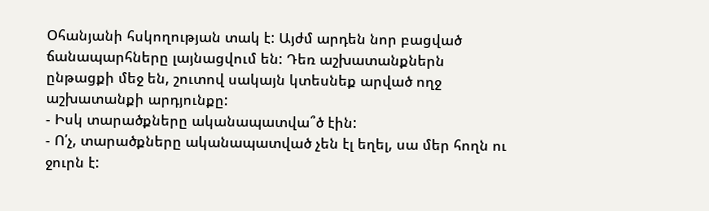Օհանյանի հսկողության տակ է: Այժմ արդեն նոր բացված ճանապարհները լայնացվում են: Դեռ աշխատանքներն ընթացքի մեջ են, շուտով սակայն կտեսնեք արված ողջ աշխատանքի արդյունքը:
- Իսկ տարածքները ականապատվա՞ծ էին:
- Ո՛չ, տարածքները ականապատված չեն էլ եղել, սա մեր հողն ու ջուրն է: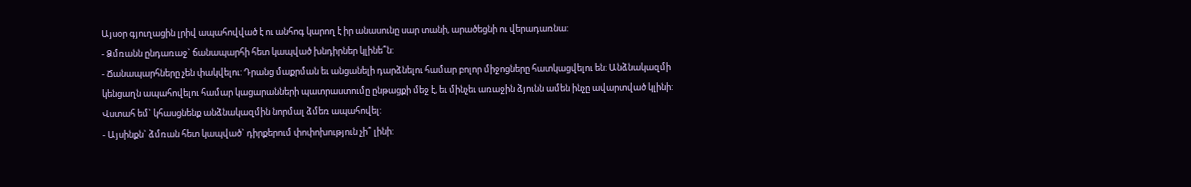Այսօր գյուղացին լրիվ ապահովված է ու անհոգ կարող է իր անասունը սար տանի, արածեցնի ու վերադառնա:
- Ձմռանն ընդառաջ` ճանապարհի հետ կապված խնդիրներ կլինե՞ն:
- Ճանապարհները չեն փակվելու: Դրանց մաքրման եւ անցանելի դարձնելու համար բոլոր միջոցները հատկացվելու են: Անձնակազմի կենցաղն ապահովելու համար կացարանների պատրաստումը ընթացքի մեջ է, եւ մինչեւ առաջին ձյունն ամեն ինչը ավարտված կլինի: Վստահ եմ` կհասցնենք անձնակազմին նորմալ ձմեռ ապահովել:
- Այսինքն` ձմռան հետ կապված` դիրքերում փոփոխություն չի՞ լինի: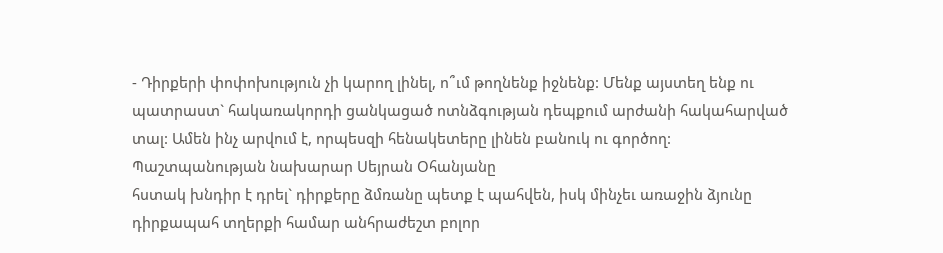- Դիրքերի փոփոխություն չի կարող լինել, ո՞ւմ թողնենք իջնենք: Մենք այստեղ ենք ու պատրաստ` հակառակորդի ցանկացած ոտնձգության դեպքում արժանի հակահարված տալ: Ամեն ինչ արվում է, որպեսզի հենակետերը լինեն բանուկ ու գործող: Պաշտպանության նախարար Սեյրան Օհանյանը
հստակ խնդիր է դրել` դիրքերը ձմռանը պետք է պահվեն, իսկ մինչեւ առաջին ձյունը դիրքապահ տղերքի համար անհրաժեշտ բոլոր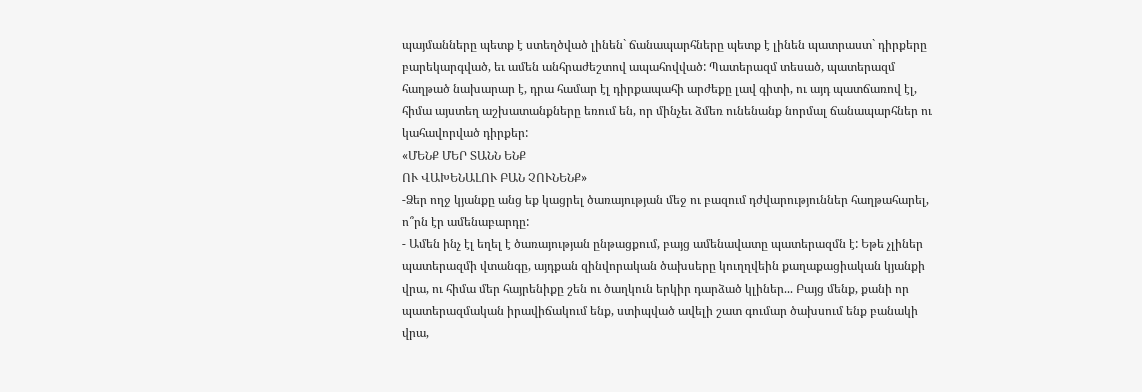պայմանները պետք է ստեղծված լինեն` ճանապարհները պետք է լինեն պատրաստ` դիրքերը բարեկարգված, եւ ամեն անհրաժեշտով ապահովված: Պատերազմ տեսած, պատերազմ հաղթած նախարար է, դրա համար էլ դիրքապահի արժեքը լավ գիտի, ու այդ պատճառով էլ, հիմա այստեղ աշխատանքները եռում են, որ մինչեւ ձմեռ ունենանք նորմալ ճանապարհներ ու կահավորված դիրքեր:
«ՄԵՆՔ ՄԵՐ ՏԱՆՆ ԵՆՔ
ՈՒ ՎԱԽԵՆԱԼՈՒ ԲԱՆ ՉՈՒՆԵՆՔ»
-Ձեր ողջ կյանքը անց եք կացրել ծառայության մեջ ու բազում դժվարություններ հաղթահարել, ո՞րն էր ամենաբարդը:
- Ամեն ինչ էլ եղել է ծառայության ընթացքում, բայց ամենավատը պատերազմն է: Եթե չլիներ պատերազմի վտանգը, այդքան զինվորական ծախսերը կուղղվեին քաղաքացիական կյանքի վրա, ու հիմա մեր հայրենիքը շեն ու ծաղկուն երկիր դարձած կլիներ... Բայց մենք, քանի որ պատերազմական իրավիճակում ենք, ստիպված ավելի շատ գումար ծախսում ենք բանակի վրա,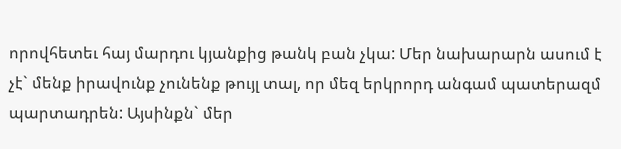որովհետեւ հայ մարդու կյանքից թանկ բան չկա: Մեր նախարարն ասում է չէ` մենք իրավունք չունենք թույլ տալ, որ մեզ երկրորդ անգամ պատերազմ պարտադրեն: Այսինքն` մեր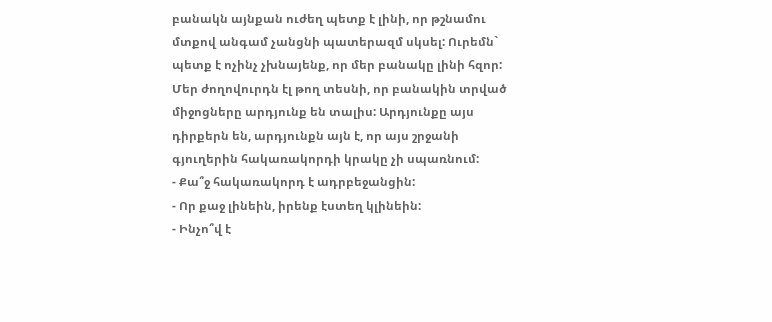բանակն այնքան ուժեղ պետք է լինի, որ թշնամու մտքով անգամ չանցնի պատերազմ սկսել: Ուրեմն` պետք է ոչինչ չխնայենք, որ մեր բանակը լինի հզոր: Մեր ժողովուրդն էլ թող տեսնի, որ բանակին տրված միջոցները արդյունք են տալիս: Արդյունքը այս դիրքերն են, արդյունքն այն է, որ այս շրջանի գյուղերին հակառակորդի կրակը չի սպառնում:
- Քա՞ջ հակառակորդ է ադրբեջանցին:
- Որ քաջ լինեին, իրենք էստեղ կլինեին:
- Ինչո՞վ է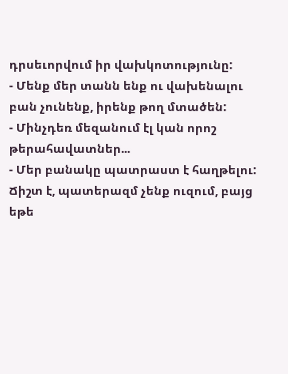դրսեւորվում իր վախկոտությունը:
- Մենք մեր տանն ենք ու վախենալու բան չունենք, իրենք թող մտածեն:
- Մինչդեռ մեզանում էլ կան որոշ թերահավատներ...
- Մեր բանակը պատրաստ է հաղթելու: Ճիշտ է, պատերազմ չենք ուզում, բայց եթե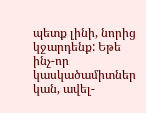պետք լինի, նորից կջարդենք: Եթե ինչ-որ կասկածամիտներ կան, ավել-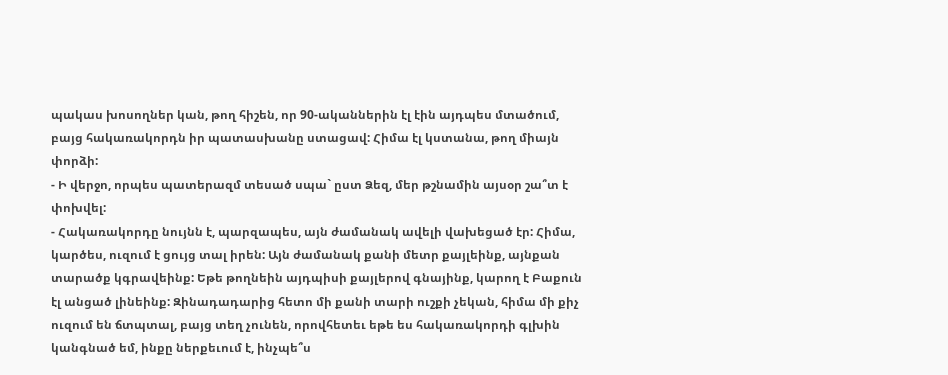պակաս խոսողներ կան, թող հիշեն, որ 90-ականներին էլ էին այդպես մտածում, բայց հակառակորդն իր պատասխանը ստացավ: Հիմա էլ կստանա, թող միայն փորձի:
- Ի վերջո, որպես պատերազմ տեսած սպա` ըստ Ձեզ, մեր թշնամին այսօր շա՞տ է փոխվել:
- Հակառակորդը նույնն է, պարզապես, այն ժամանակ ավելի վախեցած էր: Հիմա, կարծես, ուզում է ցույց տալ իրեն: Այն ժամանակ քանի մետր քայլեինք, այնքան տարածք կգրավեինք: Եթե թողնեին այդպիսի քայլերով գնայինք, կարող է Բաքուն էլ անցած լինեինք: Զինադադարից հետո մի քանի տարի ուշքի չեկան, հիմա մի քիչ ուզում են ճտպտալ, բայց տեղ չունեն, որովհետեւ եթե ես հակառակորդի գլխին կանգնած եմ, ինքը ներքեւում է, ինչպե՞ս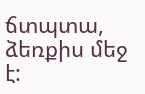ճտպտա, ձեռքիս մեջ է: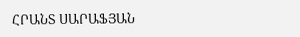ՀՐԱՆՏ ՍԱՐԱՖՅԱՆ